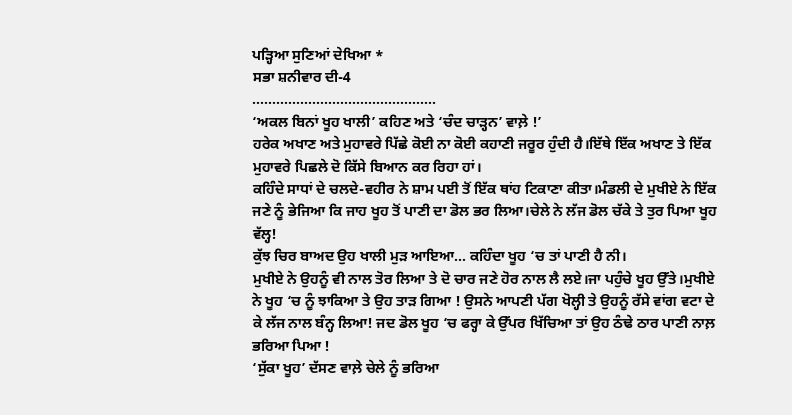ਪੜ੍ਹਿਆ ਸੁਣਿਆਂ ਦੇਖਿਆ *
ਸਭਾ ਸ਼ਨੀਵਾਰ ਦੀ-4
……………………………………….
‘ਅਕਲ ਬਿਨਾਂ ਖੂਹ ਖਾਲੀ’ ਕਹਿਣ ਅਤੇ ‘ਚੰਦ ਚਾੜ੍ਹਨ’ ਵਾਲ਼ੇ !’
ਹਰੇਕ ਅਖਾਣ ਅਤੇ ਮੁਹਾਵਰੇ ਪਿੱਛੇ ਕੋਈ ਨਾ ਕੋਈ ਕਹਾਣੀ ਜਰੂਰ ਹੁੰਦੀ ਹੈ।ਇੱਥੇ ਇੱਕ ਅਖਾਣ ਤੇ ਇੱਕ ਮੁਹਾਵਰੇ ਪਿਛਲੇ ਦੋ ਕਿੱਸੇ ਬਿਆਨ ਕਰ ਰਿਹਾ ਹਾਂ।
ਕਹਿੰਦੇ ਸਾਧਾਂ ਦੇ ਚਲਦੇ-ਵਹੀਰ ਨੇ ਸ਼ਾਮ ਪਈ ਤੋਂ ਇੱਕ ਥਾਂਹ ਟਿਕਾਣਾ ਕੀਤਾ।ਮੰਡਲੀ ਦੇ ਮੁਖੀਏ ਨੇ ਇੱਕ ਜਣੇ ਨੂੰ ਭੇਜਿਆ ਕਿ ਜਾਹ ਖੂਹ ਤੋਂ ਪਾਣੀ ਦਾ ਡੋਲ ਭਰ ਲਿਆ।ਚੇਲੇ ਨੇ ਲੱਜ ਡੋਲ ਚੱਕੇ ਤੇ ਤੁਰ ਪਿਆ ਖੂਹ ਵੱਲ੍ਹ!
ਕੁੱਝ ਚਿਰ ਬਾਅਦ ਉਹ ਖਾਲੀ ਮੁੜ ਆਇਆ… ਕਹਿੰਦਾ ਖੂਹ ‘ਚ ਤਾਂ ਪਾਣੀ ਹੈ ਨੀ।
ਮੁਖੀਏ ਨੇ ਉਹਨੂੰ ਵੀ ਨਾਲ ਤੋਰ ਲਿਆ ਤੇ ਦੋ ਚਾਰ ਜਣੇ ਹੋਰ ਨਾਲ ਲੈ ਲਏ।ਜਾ ਪਹੁੰਚੇ ਖੂਹ ਉੱਤੇ।ਮੁਖੀਏ ਨੇ ਖੂਹ ‘ਚ ਨੂੰ ਝਾਕਿਆ ਤੇ ਉਹ ਤਾੜ ਗਿਆ ! ਉਸਨੇ ਆਪਣੀ ਪੱਗ ਖੋਲ੍ਹੀ ਤੇ ਉਹਨੂੰ ਰੱਸੇ ਵਾਂਗ ਵਟਾ ਦੇ ਕੇ ਲੱਜ ਨਾਲ ਬੰਨ੍ਹ ਲਿਆ! ਜਦ ਡੋਲ ਖੂਹ ‘ਚ ਫਰ੍ਹਾ ਕੇ ਉੱਪਰ ਖਿੱਚਿਆ ਤਾਂ ਉਹ ਠੰਢੇ ਠਾਰ ਪਾਣੀ ਨਾਲ਼ ਭਰਿਆ ਪਿਆ !
‘ਸੁੱਕਾ ਖੂਹ’ ਦੱਸਣ ਵਾਲ਼ੇ ਚੇਲੇ ਨੂੰ ਭਰਿਆ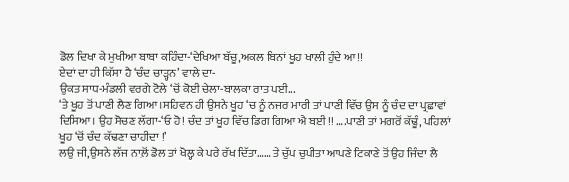ਡੋਲ ਦਿਖਾ ਕੇ ਮੁਖੀਆ ਬਾਬਾ ਕਹਿੰਦਾ-‘ਦੇਖਿਆ ਬੱਚੂ,ਅਕਲ ਬਿਨਾਂ ਖੂਹ ਖਾਲੀ ਹੁੰਦੇ ਆ !!
ਏਦਾਂ ਦਾ ਹੀ ਕਿੱਸਾ ਹੈ ‘ਚੰਦ ਚਾੜ੍ਹਨ’ ਵਾਲੇ ਦਾ-
ਉਕਤ ਸਾਧ-ਮੰਡਲੀ ਵਰਗੇ ਟੋਲੇ ‘ਚੋਂ ਕੋਈ ਚੇਲਾ-ਬਾਲਕਾ ਰਾਤ ਪਈ...
‘ਤੇ ਖੂਹ ਤੋਂ ਪਾਣੀ ਲੈਣ ਗਿਆ।ਸਹਿਵਨ ਹੀ ਉਸਨੇ ਖੂਹ ‘ਚ ਨੂੰ ਨਜਰ ਮਾਰੀ ਤਾਂ ਪਾਣੀ ਵਿੱਚ ਉਸ ਨੂੰ ਚੰਦ ਦਾ ਪ੍ਰਛਾਵਾਂ ਦਿਸਿਆ। ਉਹ ਸੋਚਣ ਲੱਗਾ-‘ਓ ਹੋ! ਚੰਦ ਤਾਂ ਖੂਹ ਵਿੱਚ ਡਿਗ ਗਿਆ ਐ ਬਈ !! ….ਪਾਣੀ ਤਾਂ ਮਗਰੋਂ ਕੱਢੂੰ, ਪਹਿਲਾਂ ਖੂਹ ‘ਚੋਂ ਚੰਦ ਕੱਢਣਾ ਚਾਹੀਦਾ !’
ਲਉ ਜੀ,ਉਸਨੇ ਲੱਜ ਨਾਲ਼ੋਂ ਡੋਲ ਤਾਂ ਖੋਲ੍ਹ ਕੇ ਪਰੇ ਰੱਖ ਦਿੱਤਾ…… ਤੇ ਚੁੱਪ ਚੁਪੀਤਾ ਆਪਣੇ ਟਿਕਾਣੇ ਤੋਂ ਉਹ ਜਿੰਦਾ ਲੈ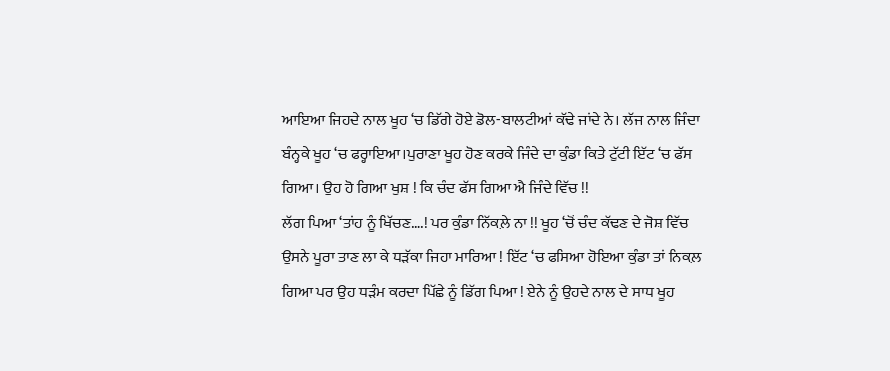ਆਇਆ ਜਿਹਦੇ ਨਾਲ ਖੂਹ ‘ਚ ਡਿੱਗੇ ਹੋਏ ਡੋਲ-ਬਾਲਟੀਆਂ ਕੱਢੇ ਜਾਂਦੇ ਨੇ। ਲੱਜ ਨਾਲ ਜਿੰਦਾ ਬੰਨ੍ਹਕੇ ਖੂਹ ‘ਚ ਫਰ੍ਹਾਇਆ।ਪੁਰਾਣਾ ਖੂਹ ਹੋਣ ਕਰਕੇ ਜਿੰਦੇ ਦਾ ਕੁੰਡਾ ਕਿਤੇ ਟੁੱਟੀ ਇੱਟ ‘ਚ ਫੱਸ ਗਿਆ। ਉਹ ਹੋ ਗਿਆ ਖੁਸ਼ ! ਕਿ ਚੰਦ ਫੱਸ ਗਿਆ ਐ ਜਿੰਦੇ ਵਿੱਚ !!
ਲੱਗ ਪਿਆ ‘ਤਾਂਹ ਨੂੰ ਖਿੱਚਣ….! ਪਰ ਕੁੰਡਾ ਨਿੱਕਲ਼ੇ ਨਾ !! ਖੂਹ ‘ਚੋਂ ਚੰਦ ਕੱਢਣ ਦੇ ਜੋਸ਼ ਵਿੱਚ ਉਸਨੇ ਪੂਰਾ ਤਾਣ ਲਾ ਕੇ ਧੜੱਕਾ ਜਿਹਾ ਮਾਰਿਆ ! ਇੱਟ ‘ਚ ਫਸਿਆ ਹੋਇਆ ਕੁੰਡਾ ਤਾਂ ਨਿਕਲ਼ ਗਿਆ ਪਰ ਉਹ ਧੜੰਮ ਕਰਦਾ ਪਿੱਛੇ ਨੂੰ ਡਿੱਗ ਪਿਆ ! ਏਨੇ ਨੂੰ ਉਹਦੇ ਨਾਲ ਦੇ ਸਾਧ ਖੂਹ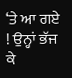‘ਤੇ ਆ ਗਏ ! ਉਨ੍ਹਾਂ ਭੱਜ ਕੇ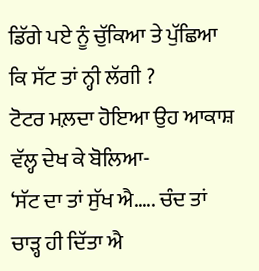ਡਿੱਗੇ ਪਏ ਨੂੰ ਚੁੱਕਿਆ ਤੇ ਪੁੱਛਿਆ ਕਿ ਸੱਟ ਤਾਂ ਨ੍ਹੀ ਲੱਗੀ ?
ਟੋਟਰ ਮਲ਼ਦਾ ਹੋਇਆ ਉਹ ਆਕਾਸ਼ ਵੱਲ੍ਹ ਦੇਖ ਕੇ ਬੋਲਿਆ-
‘ਸੱਟ ਦਾ ਤਾਂ ਸੁੱਖ ਐ….. ਚੰਦ ਤਾਂ ਚਾੜ੍ਹ ਹੀ ਦਿੱਤਾ ਐ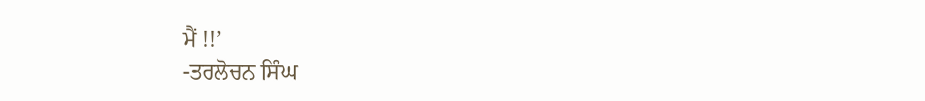ਮੈਂ !!’
-ਤਰਲੋਚਨ ਸਿੰਘ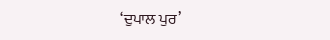‘ਦੁਪਾਲ ਪੁਰ’